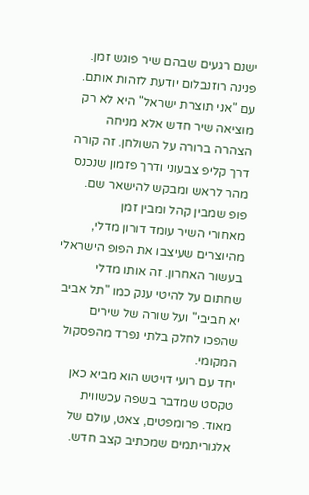ישנם רגעים שבהם שיר פוגש זמן. פנינה רוזנבלום יודעת לזהות אותם. עם "אני תוצרת ישראל" היא לא רק מוציאה שיר חדש אלא מניחה הצהרה ברורה על השולחן. זה קורה דרך קליפ צבעוני ודרך פזמון שנכנס מהר לראש ומבקש להישאר שם.
פופ שמבין קהל ומבין זמן
מאחורי השיר עומד דורון מדלי, מהיוצרים שעיצבו את הפופ הישראלי בעשור האחרון. זה אותו מדלי שחתום על להיטי ענק כמו "תל אביב יא חביבי" ועל שורה של שירים שהפכו לחלק בלתי נפרד מהפסקול המקומי.
יחד עם רועי דויטש הוא מביא כאן טקסט שמדבר בשפה עכשווית מאוד. פרומפטים, צאט, עולם של אלגוריתמים שמכתיב קצב חדש.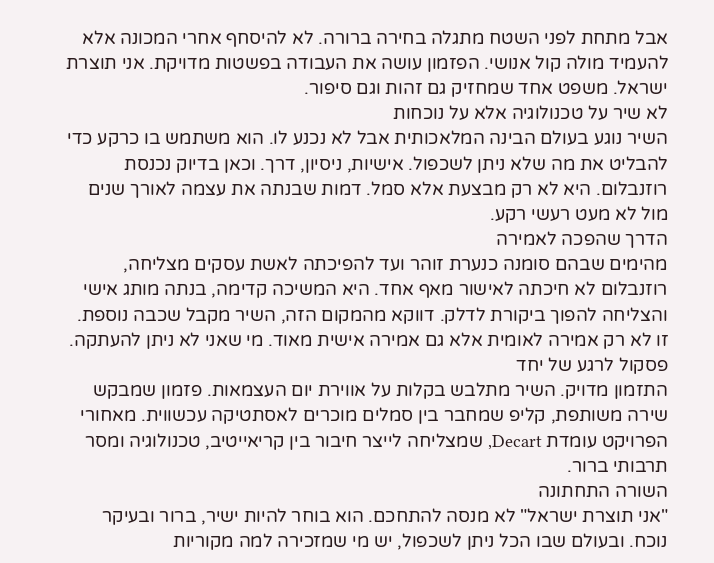אבל מתחת לפני השטח מתגלה בחירה ברורה. לא להיסחף אחרי המכונה אלא להעמיד מולה קול אנושי. הפזמון עושה את העבודה בפשטות מדויקת. אני תוצרת ישראל. משפט אחד שמחזיק גם זהות וגם סיפור.
לא שיר על טכנולוגיה אלא על נוכחות
השיר נוגע בעולם הבינה המלאכותית אבל לא נכנע לו. הוא משתמש בו כרקע כדי להבליט את מה שלא ניתן לשכפול. אישיות, ניסיון, דרך. וכאן בדיוק נכנסת רוזנבלום. היא לא רק מבצעת אלא סמל. דמות שבנתה את עצמה לאורך שנים מול לא מעט רעשי רקע.
הדרך שהפכה לאמירה
מהימים שבהם סומנה כנערת זוהר ועד להפיכתה לאשת עסקים מצליחה, רוזנבלום לא חיכתה לאישור מאף אחד. היא המשיכה קדימה, בנתה מותג אישי והצליחה להפוך ביקורת לדלק. דווקא מהמקום הזה, השיר מקבל שכבה נוספת. זו לא רק אמירה לאומית אלא גם אמירה אישית מאוד. מי שאני לא ניתן להעתקה.
פסקול לרגע של יחד
התזמון מדויק. השיר מתלבש בקלות על אווירת יום העצמאות. פזמון שמבקש שירה משותפת, קליפ שמחבר בין סמלים מוכרים לאסתטיקה עכשווית. מאחורי הפרויקט עומדת Decart, שמצליחה לייצר חיבור בין קריאייטיב, טכנולוגיה ומסר תרבותי ברור.
השורה התחתונה
"אני תוצרת ישראל" לא מנסה להתחכם. הוא בוחר להיות ישיר, ברור ובעיקר נוכח. ובעולם שבו הכל ניתן לשכפול, יש מי שמזכירה למה מקוריות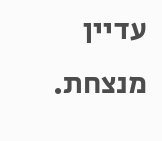עדיין מנצחת.